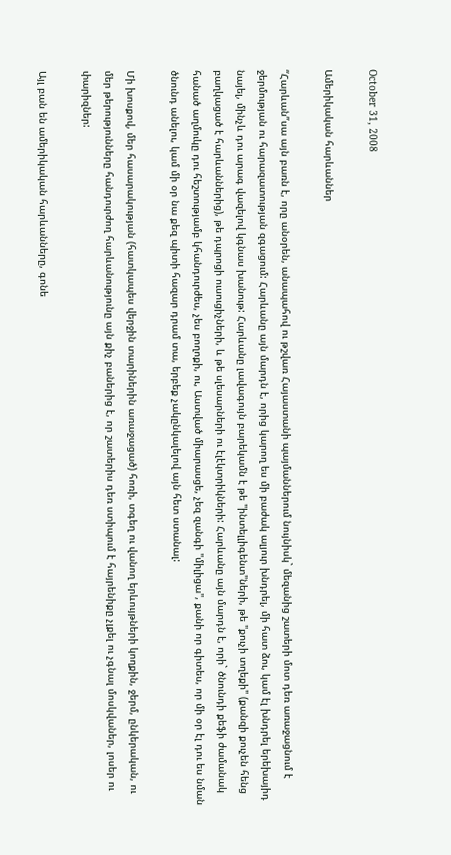October 31, 2008

Ամերիկական հարևաններ

“Հարևան”սա այն բառն է, որը անօրեն, անապահով ու թշվառ Հայաստանի պայմաններում նույնիսկ` մեզանից շատերի մոտ դեռ առաջացնում է ջերմության ու հարազատության զգացում: Հարևանը այն մարդն է, որից կարող ես մի բաժակ ալյուր խնդրել, մի հատ ձու, կամ էլ խնդրել երեխայիդ նայել, մինչև դու արագ վազելով կգնաս խանութ: Հարևանը լավագույն բարեկամն է թե "ինտելլիգենտ"ների, թե "քուչի տղեքի" (քանզի քուչեն հենց բաղկացած է հարևաններից), թե դպրոցի ուսուցիչների, և թե սլեսարների ու էլէկտրիկների: Հարևանը այն մարդն է, որի` ծնունդի քեֆի ժամանակ հանած աղմուկը դու հեշտությամբ կհանդուրժես, չես բողոքի, ու, Աստված միարասցե, չեզ զանգի "միլիցա", քանի որ գիտես, որ մի օր էլ դու ես նման ծնունդ անելու, կամ մի օր նա քեզ պիտի հազար դրամ տա, երբեք չակընկալելով այն հետ ստանալ:

Մի խոսքով, մեր հասարակության (հատկապես վերջին տարիներին առաջացած) հոռի, տգեղ ու վանող երևույթների կողքին, ջերմ, ընկերական, ու մեր թերությունները հանդուրժող հարևանությունը այն քիչ բաներից է, որ շատերիս դեռ ստիպում է հայրենիքը չլքել ու չգնալ մոսկվաներ, լոսեր ու փարիզներ:

Այլ բան են ամերիկական հարևանները, գոնե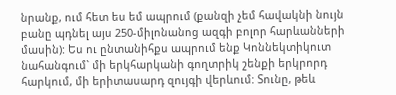նրանք, ում հետ ես եմ ապրում (քանզի չեմ հավակնի նույն բանը պդնել այս 250-միլոնանոց ազգի բոլոր հարևանների մասին): Ես ու ընտանիհքս ապրում ենք Կոննեկտիկուտ նահանգում` մի երկհարկանի գողտրիկ շենքի երկրորդ հարկում, մի երիտասարդ զույգի վերևում: Տունը, թեև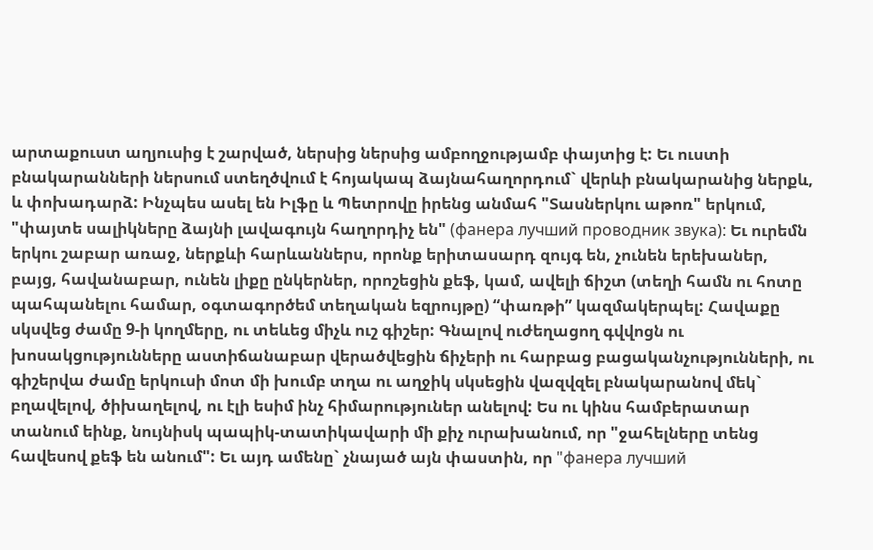արտաքուստ աղյուսից է շարված, ներսից ներսից ամբողջությամբ փայտից է: Եւ ուստի բնակարանների ներսում ստեղծվում է հոյակապ ձայնահաղորդում` վերևի բնակարանից ներքև, և փոխադարձ: Ինչպես ասել են Իլֆը և Պետրովը իրենց անմահ "Տասներկու աթոռ" երկում, "փայտե սալիկները ձայնի լավագույն հաղորդիչ են" (фанера лучший проводник звука): Եւ ուրեմն երկու շաբար առաջ, ներքևի հարևաններս, որոնք երիտասարդ զույգ են, չունեն երեխաներ, բայց, հավանաբար, ունեն լիքը ընկերներ, որոշեցին քեֆ, կամ, ավելի ճիշտ (տեղի համն ու հոտը պահպանելու համար, օգտագործեմ տեղական եզրույթը) “փառթի” կազմակերպել: Հավաքը սկսվեց ժամը 9-ի կողմերը, ու տեևեց միչև ուշ գիշեր: Գնալով ուժեղացող գվվոցն ու խոսակցությունները աստիճանաբար վերածվեցին ճիչերի ու հարբաց բացականչությունների, ու գիշերվա ժամը երկուսի մոտ մի խումբ տղա ու աղջիկ սկսեցին վազվզել բնակարանով մեկ` բղավելով, ծիխաղելով, ու էլի եսիմ ինչ հիմարություներ անելով: Ես ու կինս համբերատար տանում եինք, նույնիսկ պապիկ-տատիկավարի մի քիչ ուրախանում, որ "ջահելները տենց հավեսով քեֆ են անում": Եւ այդ ամենը` չնայած այն փաստին, որ "фанера лучший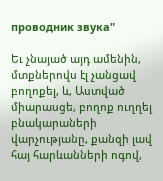проводник звука"

Եւ չնայած այդ ամենին, մտքներովս էլ չանցավ բողոքել, և, Աստված միարասցե, բողոք ուղղել բնակարաների վարչությանը, քանզի լավ հայ հարևանների ոգով,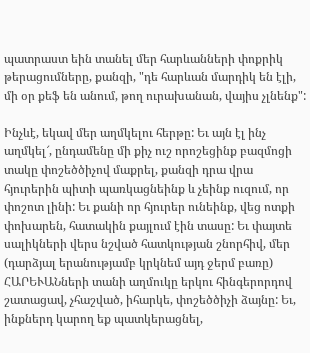պատրաստ եին տանել մեր հարևանների փոքրիկ թերացումները, քանզի, "դե հարևան մարդիկ են էլի, մի օր քեֆ են անում, թող ուրախանան, վայիս չլնենք":

Ինչևէ, եկավ մեր աղմկելու հերթը: Եւ այն էլ ինչ աղմկել՜, ընդամենը մի քիչ ուշ որոշեցինք բազմոցի տակը փոշեծծիչով մաքրել, քանզի դրա վրա հյուրերին պիտի պառկացնեինք և չեինք ուզում, որ փոշոտ լինի: Եւ քանի որ հյուրեր ունեինք, վեց ոտքի փոխարեն, հատակին քայլում էին տասը: Եւ փայտե սալիկների վերս նշված հատկության շնորհիվ, մեր (դարձյալ երանությամբ կրկնեմ այդ ջերմ բառը) ՀԱՐԵՒԱՆների տանի աղմուկը երկու հինգերորդով շատացավ, չհաշված, իհարկե, փոշեծծիչի ձայնը: Եւ, ինքներդ կարող եք պատկերացնել,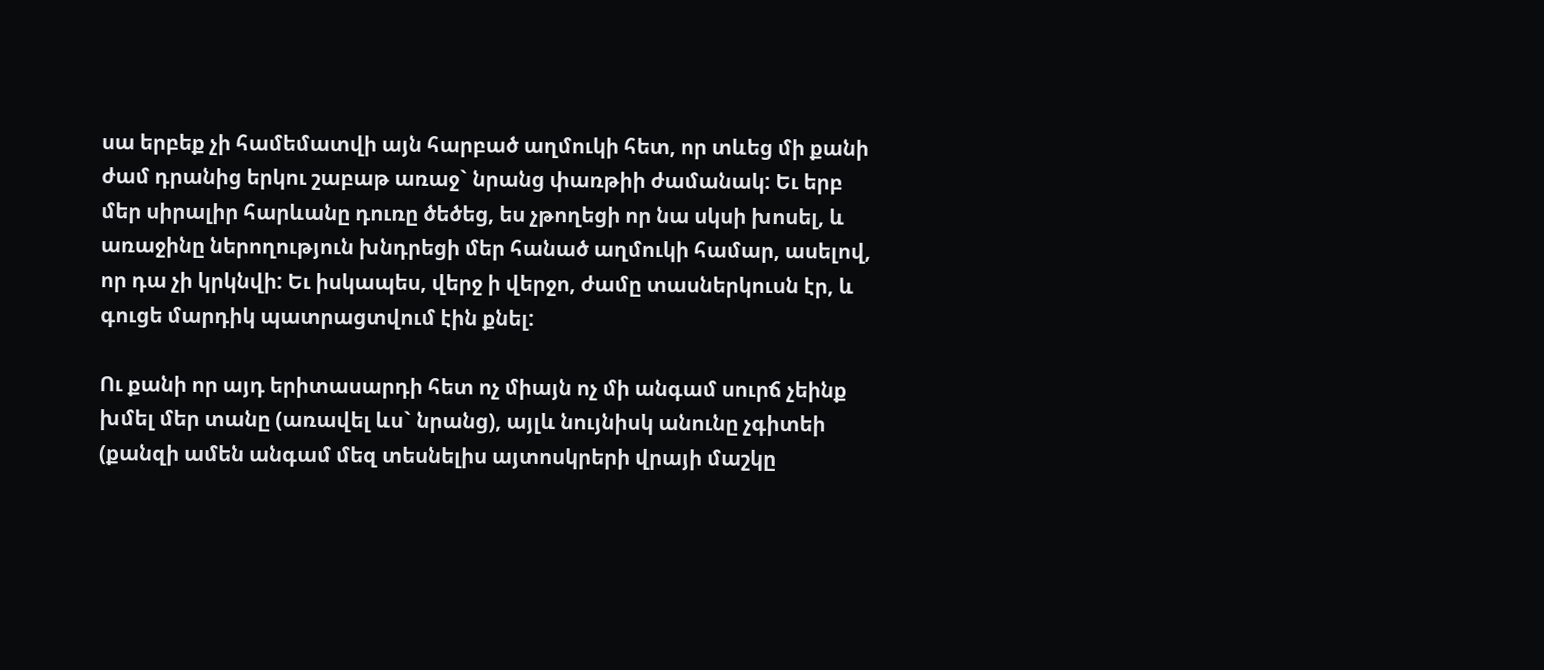սա երբեք չի համեմատվի այն հարբած աղմուկի հետ, որ տևեց մի քանի ժամ դրանից երկու շաբաթ առաջ` նրանց փառթիի ժամանակ: Եւ երբ մեր սիրալիր հարևանը դուռը ծեծեց, ես չթողեցի որ նա սկսի խոսել, և առաջինը ներողություն խնդրեցի մեր հանած աղմուկի համար, ասելով, որ դա չի կրկնվի: Եւ իսկապես, վերջ ի վերջո, ժամը տասներկուսն էր, և գուցե մարդիկ պատրացտվում էին քնել:

Ու քանի որ այդ երիտասարդի հետ ոչ միայն ոչ մի անգամ սուրճ չեինք խմել մեր տանը (առավել ևս` նրանց), այլև նույնիսկ անունը չգիտեի (քանզի ամեն անգամ մեզ տեսնելիս այտոսկրերի վրայի մաշկը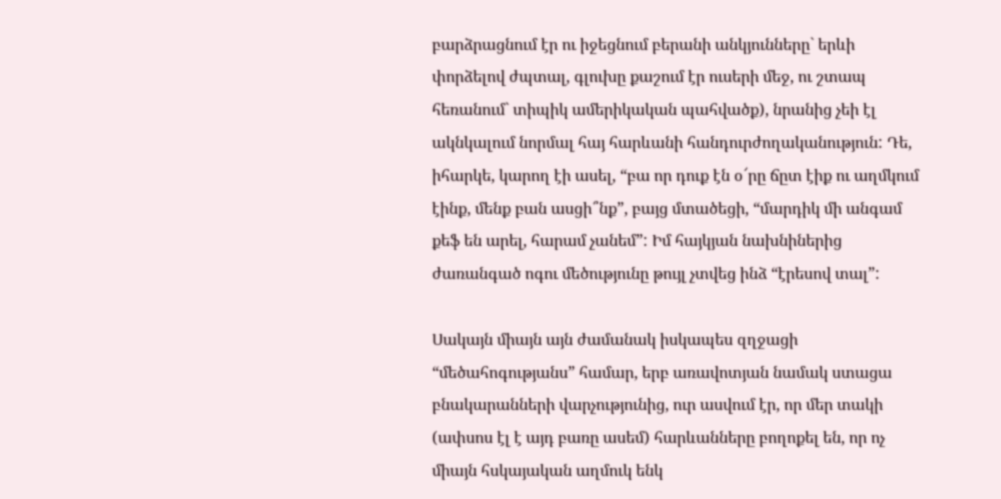բարձրացնում էր ու իջեցնում բերանի անկյունները` երևի փորձելով ժպտալ, գլուխը քաշում էր ուսերի մեջ, ու շտապ հեռանում` տիպիկ ամերիկական պահվածք), նրանից չեի էլ ակնկալում նորմալ հայ հարևանի հանդուրժողականություն: Դե, իհարկե, կարող էի ասել, “բա որ դուք էն օ՜րը ճըտ էիք ու աղմկում էինք, մենք բան ասցի՞նք”, բայց մտածեցի, “մարդիկ մի անգամ քեֆ են արել, հարամ չանեմ”: Իմ հայկյան նախնիներից ժառանգած ոգու մեծությունը թույլ չտվեց ինձ “էրեսով տալ”:

Սակայն միայն այն ժամանակ իսկապես զղջացի “մեծահոգությանս” համար, երբ առավոտյան նամակ ստացա բնակարանների վարչությունից, ուր ասվում էր, որ մեր տակի (ափսոս էլ է այդ բառը ասեմ) հարևանները բողոքել են, որ ոչ միայն հսկայական աղմուկ ենկ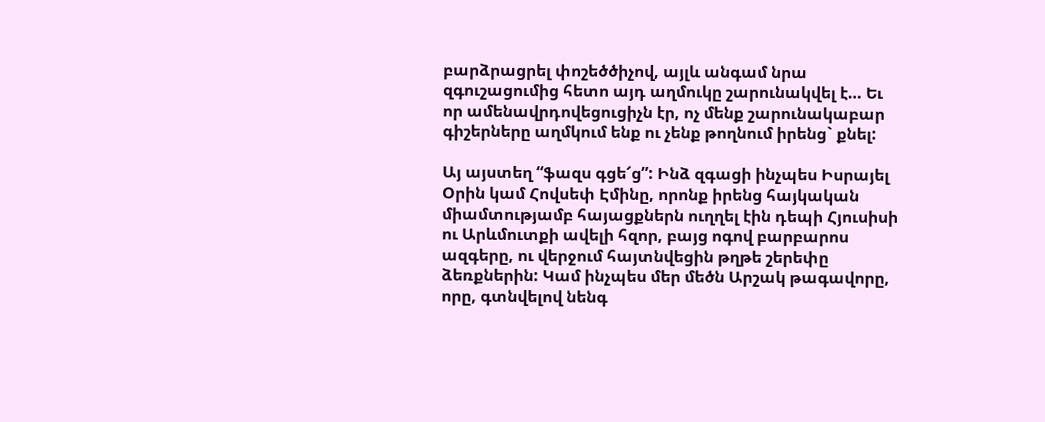բարձրացրել փոշեծծիչով, այլև անգամ նրա զգուշացումից հետո այդ աղմուկը շարունակվել է… Եւ որ ամենավրդովեցուցիչն էր, ոչ մենք շարունակաբար գիշերները աղմկում ենք ու չենք թողնում իրենց` քնել:

Այ այստեղ “ֆազս գցե՜ց”: Ինձ զգացի ինչպես Իսրայել Օրին կամ Հովսեփ Էմինը, որոնք իրենց հայկական միամտությամբ հայացքներն ուղղել էին դեպի Հյուսիսի ու Արևմուտքի ավելի հզոր, բայց ոգով բարբարոս ազգերը, ու վերջում հայտնվեցին թղթե շերեփը ձեռքներին: Կամ ինչպես մեր մեծն Արշակ թագավորը, որը, գտնվելով նենգ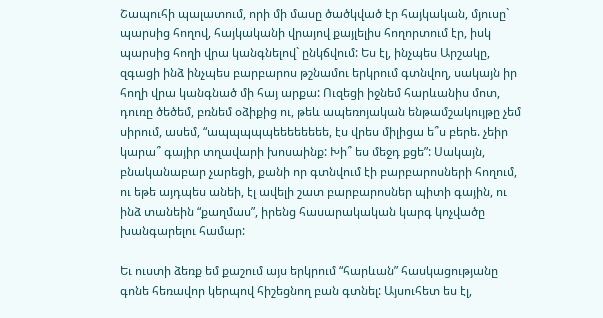Շապուհի պալատում, որի մի մասը ծածկված էր հայկական, մյուսը` պարսից հողով, հայկականի վրայով քայլելիս հողորտում էր, իսկ պարսից հողի վրա կանգնելով` ընկճվում: Ես էլ, ինչպես Արշակը, զգացի ինձ ինչպես բարբարոս թշնամու երկրում գտնվող, սակայն իր հողի վրա կանգնած մի հայ արքա: Ուզեցի իջնեմ հարևանիս մոտ, դուռը ծեծեմ, բռնեմ օձիքից ու, թեև ապեռոյական ենթամշակույթը չեմ սիրում, ասեմ, “ապպպպպեեեեեեեե, էս վրես միլիցա ե՞ս բերե. չեիր կարա՞ գայիր տղավարի խոսաինք: Խի՞ ես մեջդ քցե”: Սակայն, բնականաբար չարեցի, քանի որ գտնվում էի բարբարոսների հողում, ու եթե այդպես անեի, էլ ավելի շատ բարբարոսներ պիտի գային, ու ինձ տանեին “քաղմաս”, իրենց հասարակական կարգ կոչվածը խանգարելու համար:

Եւ ուստի ձեռք եմ քաշում այս երկրում “հարևան” հասկացությանը գոնե հեռավոր կերպով հիշեցնող բան գտնել: Այսուհետ ես էլ,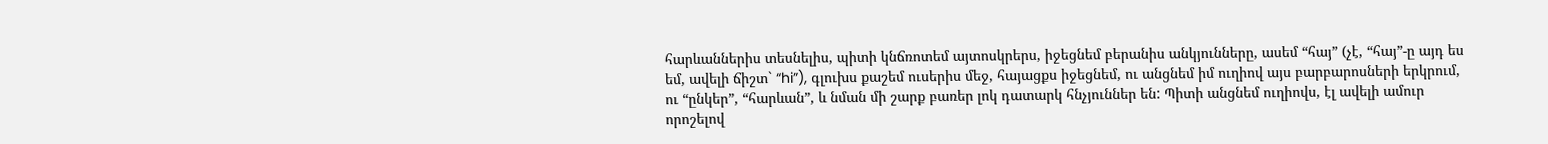հարևաններիս տեսնելիս, պիտի կնճռոտեմ այտոսկրերս, իջեցնեմ բերանիս անկյունները, ասեմ “հայ” (չէ, “հայ”-ը այդ ես եմ, ավելի ճիշտ` “hi”), գլուխս քաշեմ ուսերիս մեջ, հայացքս իջեցնեմ, ու անցնեմ իմ ուղիով այս բարբարոսների երկրում, ու “ընկեր”, “հարևան”, և նման մի շարք բառեր լոկ դատարկ հնչյուններ են: Պիտի անցնեմ ուղիովս, էլ ավելի ամուր որոշելով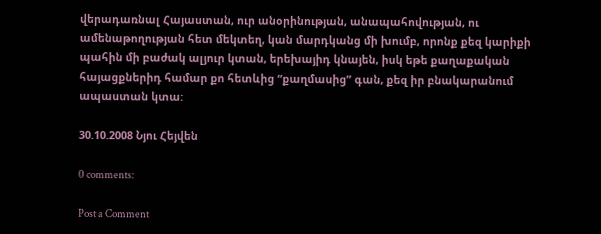վերադառնալ Հայաստան, ուր անօրինության, անապահովության, ու ամենաթողության հետ մեկտեղ, կան մարդկանց մի խումբ, որոնք քեզ կարիքի պահին մի բաժակ ալյուր կտան, երեխայիդ կնայեն, իսկ եթե քաղաքական հայացքներիդ համար քո հետևից “քաղմասից” գան, քեզ իր բնակարանում ապաստան կտա:

30.10.2008 Նյու Հեյվեն

0 comments:

Post a Comment